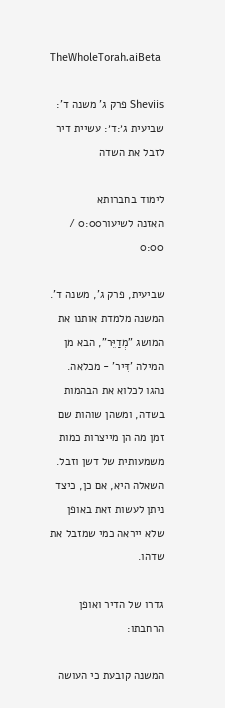TheWholeTorah.aiBeta

Sheviis פרק ג' משנה ד': שביעית ג׳:ד׳: עשיית דיר לזבל את השדה

לימוד בחברותא
האזנה לשיעור0:00 / 0:00

שביעית, פרק ג', משנה ד'. המשנה מלמדת אותנו את המושג "מְדַיֵּר", הבא מן המילה 'דִּיר' - מכלאה. נהגו לכלוא את הבהמות בשדה, ומשהן שוהות שם זמן מה הן מייצרות כמות משמעותית של דשן וזבל. השאלה היא, אם כן, כיצד ניתן לעשות זאת באופן שלא ייראה כמי שמזבל את שדהו.

גדרו של הדיר ואופן הרחבתו:

המשנה קובעת כי העושה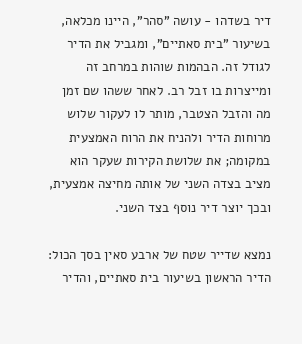דיר בשדהו - עושה "סהר", היינו מכלאה, בשיעור "בית סאתיים", ומגביל את הדיר לגודל זה. הבהמות שוהות במרחב זה ומייצרות בו זבל רב. לאחר ששהו שם זמן מה והזבל הצטבר, מותר לו לעקור שלוש מרוחות הדיר ולהניח את הרוח האמצעית במקומה; את שלושת הקירות שעקר הוא מציב בצדה השני של אותה מחיצה אמצעית, ובכך יוצר דיר נוסף בצד השני.

נמצא שדייר שטח של ארבע סאין בסך הכול: הדיר הראשון בשיעור בית סאתיים, והדיר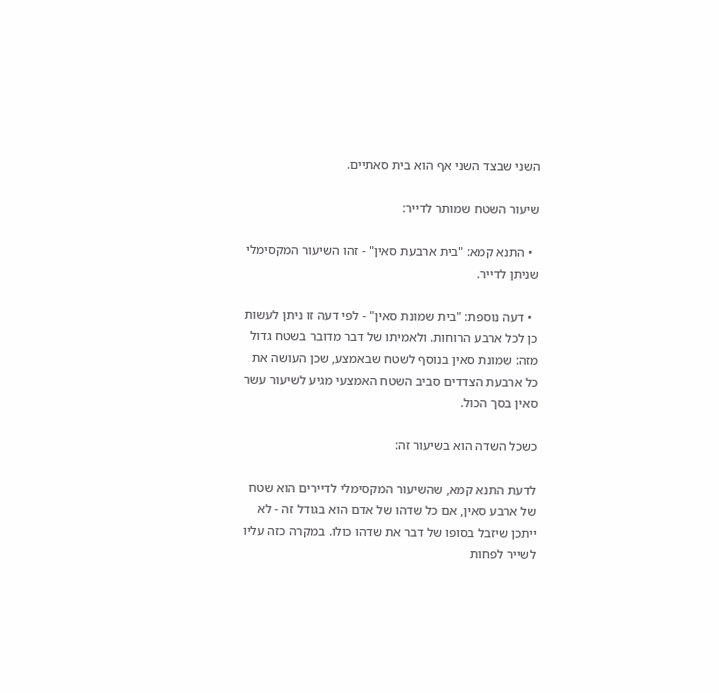השני שבצד השני אף הוא בית סאתיים.

שיעור השטח שמותר לדייר:

  • התנא קמא: "בית ארבעת סאין" - זהו השיעור המקסימלי שניתן לדייר.

  • דעה נוספת: "בית שמונת סאין" - לפי דעה זו ניתן לעשות כן לכל ארבע הרוחות. ולאמיתו של דבר מדובר בשטח גדול מזה: שמונת סאין בנוסף לשטח שבאמצע, שכן העושה את כל ארבעת הצדדים סביב השטח האמצעי מגיע לשיעור עשר סאין בסך הכול.

כשכל השדה הוא בשיעור זה:

לדעת התנא קמא, שהשיעור המקסימלי לדיירים הוא שטח של ארבע סאין, אם כל שדהו של אדם הוא בגודל זה - לא ייתכן שיזבל בסופו של דבר את שדהו כולו. במקרה כזה עליו לשייר לפחות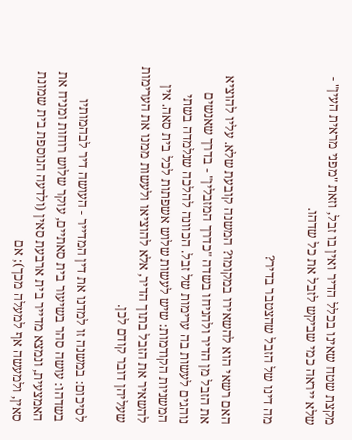מקצת שטח שאינו בכלל הדיר ואין בו זבל, וזאת "מפני מראית העין" - שלא ייראה כמי שביקש לזבל את כל שדהו.

מה דינו של הזבל שהצטבר בדיר?

האם רשאי הוא להשאירו במקומו? המשנה קובעת שלא. עליו להוציא את הזבל מן הדיר ולהניחו בשדה "כדרך המזבלין" - בדרך שאנשים נוהגים לעשות בה ערימות של זבל. הכוונה להלכה שנלמדה בשתי המשניות הקודמות: שיש לעשות שלוש אשפתות לכל בית סאה. אין להשאיר את הזבל בתוך הדיר, אלא להוציאו ולעשות ממנו את הערימות שעליהן דובר קודם לכן.

לסיכום: במשנה זו למדנו את דין המדייר - העושה דיר לבהמותיו בשדהו: עושה סהר בשיעור בית סאתיים, עוקר שלוש רוחות ומניח את האמצעית, ונמצא מדייר בית ארבעת סאין (ולדעה הנוספת בית שמונת סאין, ולמעשה אף למעלה מכך); אם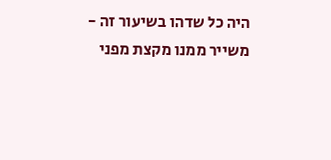היה כל שדהו בשיעור זה - משייר ממנו מקצת מפני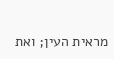מראית העין; ואת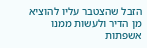הזבל שהצטבר עליו להוציא מן הדיר ולעשות ממנו אשפתות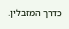כדרך המזבלין.